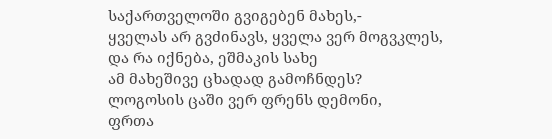საქართველოში გვიგებენ მახეს,-
ყველას არ გვძინავს, ყველა ვერ მოგვკლეს,
და რა იქნება, ეშმაკის სახე
ამ მახეშივე ცხადად გამოჩნდეს?
ლოგოსის ცაში ვერ ფრენს დემონი,
ფრთა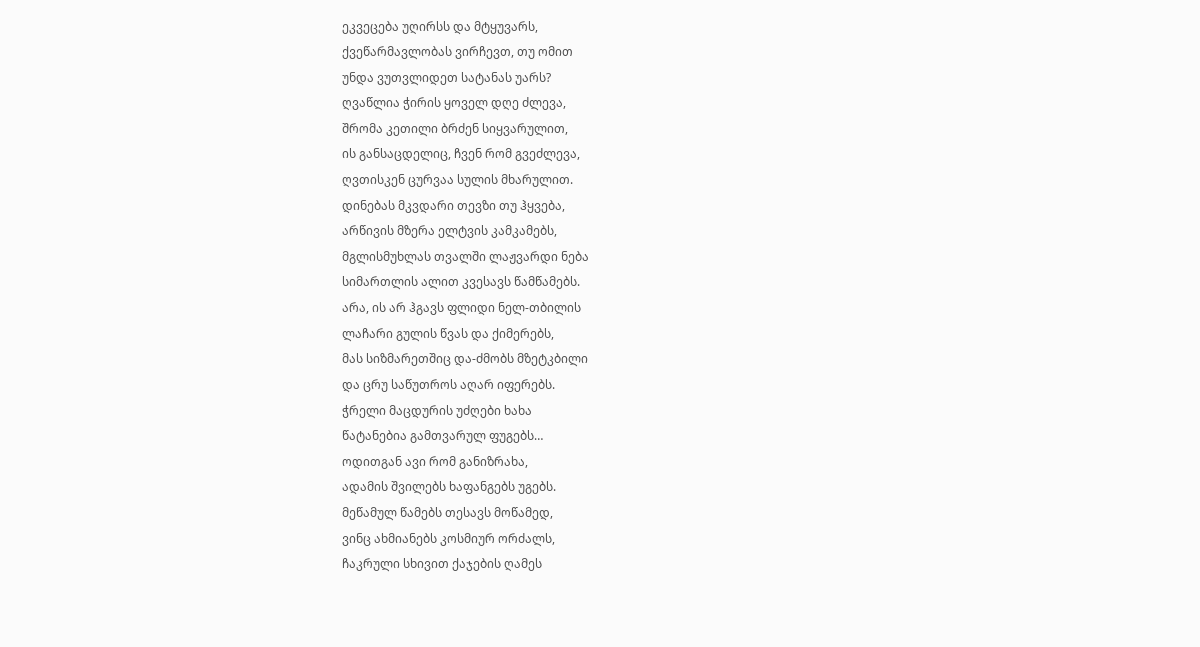ეკვეცება უღირსს და მტყუვარს,
ქვეწარმავლობას ვირჩევთ, თუ ომით
უნდა ვუთვლიდეთ სატანას უარს?
ღვაწლია ჭირის ყოველ დღე ძლევა,
შრომა კეთილი ბრძენ სიყვარულით,
ის განსაცდელიც, ჩვენ რომ გვეძლევა,
ღვთისკენ ცურვაა სულის მხარულით.
დინებას მკვდარი თევზი თუ ჰყვება,
არწივის მზერა ელტვის კამკამებს,
მგლისმუხლას თვალში ლაჟვარდი ნება
სიმართლის ალით კვესავს წამწამებს.
არა, ის არ ჰგავს ფლიდი ნელ-თბილის
ლაჩარი გულის წვას და ქიმერებს,
მას სიზმარეთშიც და-ძმობს მზეტკბილი
და ცრუ საწუთროს აღარ იფერებს.
ჭრელი მაცდურის უძღები ხახა
წატანებია გამთვარულ ფუგებს…
ოდითგან ავი რომ განიზრახა,
ადამის შვილებს ხაფანგებს უგებს.
მეწამულ წამებს თესავს მოწამედ,
ვინც ახმიანებს კოსმიურ ორძალს,
ჩაკრული სხივით ქაჯების ღამეს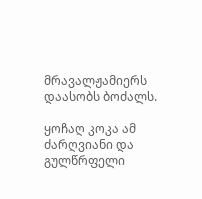მრავალჟამიერს დაასობს ბოძალს.

ყოჩაღ კოკა ამ ძარღვიანი და გულწრფელი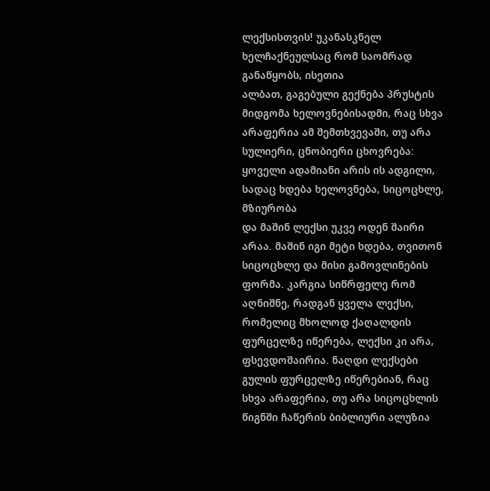ლექსისთვის! უკანასკნელ ხელჩაქნეულსაც რომ საომრად განაწყობს, ისეთია
ალბათ, გაგებული გექნება პრუსტის მიდგომა ხელოვნებისადმი, რაც სხვა არაფერია ამ შემთხვევაში, თუ არა სულიერი, ცნობიერი ცხოვრება: ყოველი ადამიანი არის ის ადგილი, სადაც ხდება ხელოვნება, სიცოცხლე, მზიურობა
და მაშინ ლექსი უკვე ოდენ შაირი არაა. მაშინ იგი მეტი ხდება, თვითონ სიცოცხლე და მისი გამოვლინების ფორმა. კარგია სიწრფელე რომ აღნიშნე, რადგან ყველა ლექსი, რომელიც მხოლოდ ქაღალდის ფურცელზე იწერება, ლექსი კი არა, ფსევდოშაირია. ნაღდი ლექსები გულის ფურცელზე იწერებიან, რაც სხვა არაფერია, თუ არა სიცოცხლის წიგნში ჩაწერის ბიბლიური ალუზია